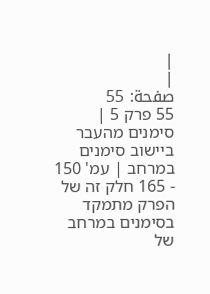|
|
صفحة: 55
55 פרק 5 | סימנים מהעבר ביישוב סימנים במרחב | עמ' 150 - 165 חלק זה של הפרק מתמקד בסימנים במרחב של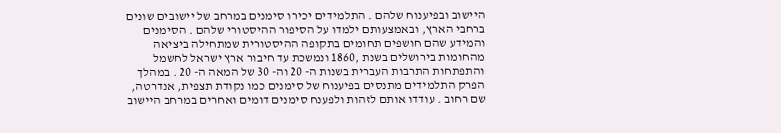היישוב ובפיענוח שלהם . התלמידים יכירו סימנים במרחב של יישובים שונים ברחבי הארץ, ובאמצעותם ילמדו על הסיפור ההיסטורי שלהם . הסימנים והמידע שהם חושפים תחומים בתקופה ההיסטורית שמתחילה ביציאה מהחומות בירושלים בשנת ,1860 ונמשכת עד חיבור ארץ ישראל לחשמל והתפתחות התרבות העברית בשנות ה- 20 וה- 30 של המאה ה- 20 . במהלך הפרק התלמידים מתנסים בפיענוח של סימנים כמו נקודת תצפית, אנדרטה, שם רחוב . עודדו אותם לזהות ולפענח סימנים דומים ואחרים במרחב היישוב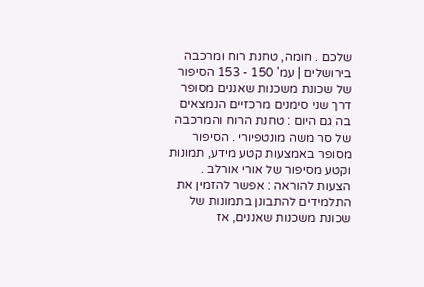שלכם . חומה, טחנת רוח ומרכבה בירושלים | עמ' 150 - 153 הסיפור של שכונת משכנות שאננים מסופר דרך שני סימנים מרכזיים הנמצאים בה גם היום : טחנת הרוח והמרכבה של סר משה מונטפיורי . הסיפור מסופר באמצעות קטע מידע, תמונות וקטע מסיפור של אורי אורלב . הצעות להוראה : אפשר להזמין את התלמידים להתבונן בתמונות של שכונת משכנות שאננים, אז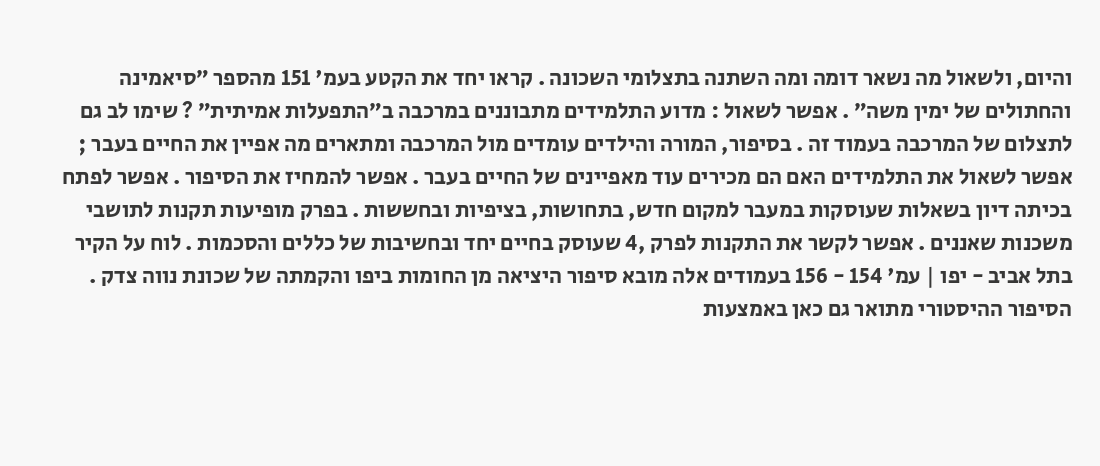והיום, ולשאול מה נשאר דומה ומה השתנה בתצלומי השכונה . קראו יחד את הקטע בעמ' 151 מהספר ״סיאמינה והחתולים של ימין משה״ . אפשר לשאול : מדוע התלמידים מתבוננים במרכבה ב״התפעלות אמיתית״ ? שימו לב גם לתצלום של המרכבה בעמוד זה . בסיפור, המורה והילדים עומדים מול המרכבה ומתארים מה אפיין את החיים בעבר ; אפשר לשאול את התלמידים האם הם מכירים עוד מאפיינים של החיים בעבר . אפשר להמחיז את הסיפור . אפשר לפתח בכיתה דיון בשאלות שעוסקות במעבר למקום חדש, בתחושות, בציפיות ובחששות . בפרק מופיעות תקנות לתושבי משכנות שאננים . אפשר לקשר את התקנות לפרק ,4 שעוסק בחיים יחד ובחשיבות של כללים והסכמות . לוח על הקיר בתל אביב - יפו | עמ' 154 - 156 בעמודים אלה מובא סיפור היציאה מן החומות ביפו והקמתה של שכונת נווה צדק . הסיפור ההיסטורי מתואר גם כאן באמצעות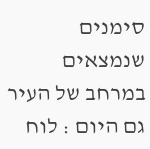סימנים שנמצאים במרחב של העיר גם היום : לוח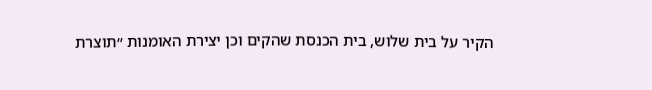הקיר על בית שלוש, בית הכנסת שהקים וכן יצירת האומנות ״תוצרת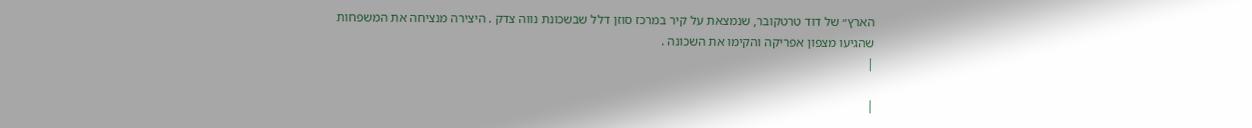הארץ״ של דוד טרטקובר, שנמצאת על קיר במרכז סוזן דלל שבשכונת נווה צדק . היצירה מנציחה את המשפחות שהגיעו מצפון אפריקה והקימו את השכונה .
|

|